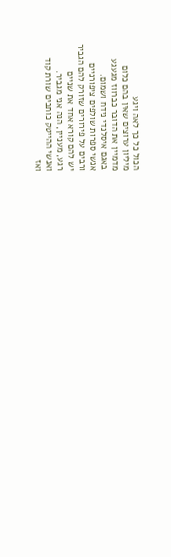הכול כל כך לאה ויגע
מיליון ערוצים שאין בהם כלום
מדמיין את הדובר כברווז מגעגע
באגם איסלנדי נידח ושמום.
אנשי ספרות שולפים ציפורניים
ורבים על פירורים שזורק להם הגביר
יש להם קורא אחד את שניים
רגע, מעניין, הנה אני מגביר.
ואנשי ההייטק כותבים שורת קוד
ואז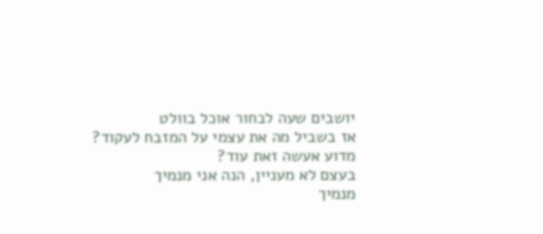יושבים שעה לבחור אוכל בוולט
אז בשביל מה את עצמי על המזבח לעקוד?
מדוע אעשה זאת עוד?
בעצם לא מעניין, הנה אני מנמיך
מנמיך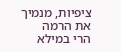ציפיות, מנמיך את הרמה
הרי במילא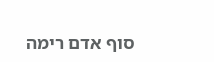סוף אדם רימה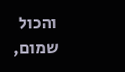והכול שמום,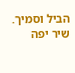הביל וסמיך.
שיר יפה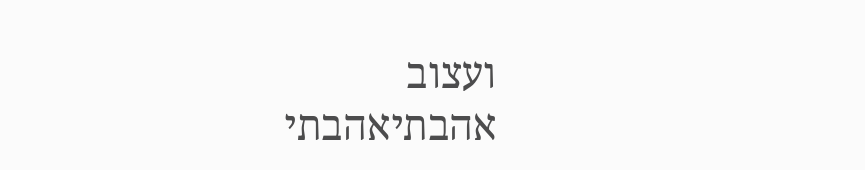ועצוב
אהבתיאהבתי